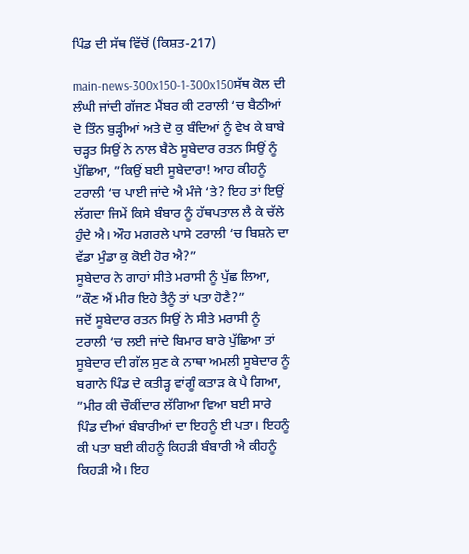ਪਿੰਡ ਦੀ ਸੱਥ ਵਿੱਚੋਂ (ਕਿਸ਼ਤ-217)

main-news-300x150-1-300x150ਸੱਥ ਕੋਲ ਦੀ ਲੰਘੀ ਜਾਂਦੀ ਗੱਜਣ ਮੈਂਬਰ ਕੀ ਟਰਾਲੀ ‘ਚ ਬੈਠੀਆਂ ਦੋ ਤਿੰਨ ਬੁੜ੍ਹੀਆਂ ਅਤੇ ਦੋ ਕੁ ਬੰਦਿਆਂ ਨੂੰ ਵੇਖ ਕੇ ਬਾਬੇ ਚੜ੍ਹਤ ਸਿਉਂ ਨੇ ਨਾਲ ਬੈਠੇ ਸੂਬੇਦਾਰ ਰਤਨ ਸਿਉਂ ਨੂੰ ਪੁੱਛਿਆ, ”ਕਿਉਂ ਬਈ ਸੂਬੇਦਾਰਾ! ਆਹ ਕੀਹਨੂੰ ਟਰਾਲੀ ‘ਚ ਪਾਈ ਜਾਂਦੇ ਐ ਮੰਜੇ ‘ਤੇ? ਇਹ ਤਾਂ ਇਉਂ ਲੱਗਦਾ ਜਿਮੇਂ ਕਿਸੇ ਬੰਬਾਰ ਨੂੰ ਹੱਥਪਤਾਲ ਲੈ ਕੇ ਚੱਲੇ ਹੁੰਦੇ ਐ। ਔਹ ਮਗਰਲੇ ਪਾਸੇ ਟਰਾਲੀ ‘ਚ ਬਿਸ਼ਨੇ ਦਾ ਵੱਡਾ ਮੁੰਡਾ ਕੁ ਕੋਈ ਹੋਰ ਐ?”
ਸੂਬੇਦਾਰ ਨੇ ਗਾਹਾਂ ਸੀਤੇ ਮਰਾਸੀ ਨੂੰ ਪੁੱਛ ਲਿਆ, ”ਕੌਣ ਐਂ ਮੀਰ ਇਹੇ ਤੈਨੂੰ ਤਾਂ ਪਤਾ ਹੋਣੈ?”
ਜਦੋਂ ਸੂਬੇਦਾਰ ਰਤਨ ਸਿਉਂ ਨੇ ਸੀਤੇ ਮਰਾਸੀ ਨੂੰ ਟਰਾਲੀ ‘ਚ ਲਈ ਜਾਂਦੇ ਬਿਮਾਰ ਬਾਰੇ ਪੁੱਛਿਆ ਤਾਂ ਸੂਬੇਦਾਰ ਦੀ ਗੱਲ ਸੁਣ ਕੇ ਨਾਥਾ ਅਮਲੀ ਸੂਬੇਦਾਰ ਨੂੰ ਬਗਾਨੇ ਪਿੰਡ ਦੇ ਕਤੀੜ੍ਹ ਵਾਂਗੂੰ ਕਤਾੜ ਕੇ ਪੈ ਗਿਆ, ”ਮੀਰ ਕੀ ਚੌਕੀਂਦਾਰ ਲੱਗਿਆ ਵਿਆ ਬਈ ਸਾਰੇ ਪਿੰਡ ਦੀਆਂ ਬੰਬਾਰੀਆਂ ਦਾ ਇਹਨੂੰ ਈ ਪਤਾ। ਇਹਨੂੰ ਕੀ ਪਤਾ ਬਈ ਕੀਹਨੂੰ ਕਿਹੜੀ ਬੰਬਾਰੀ ਐ ਕੀਹਨੂੰ ਕਿਹੜੀ ਐ। ਇਹ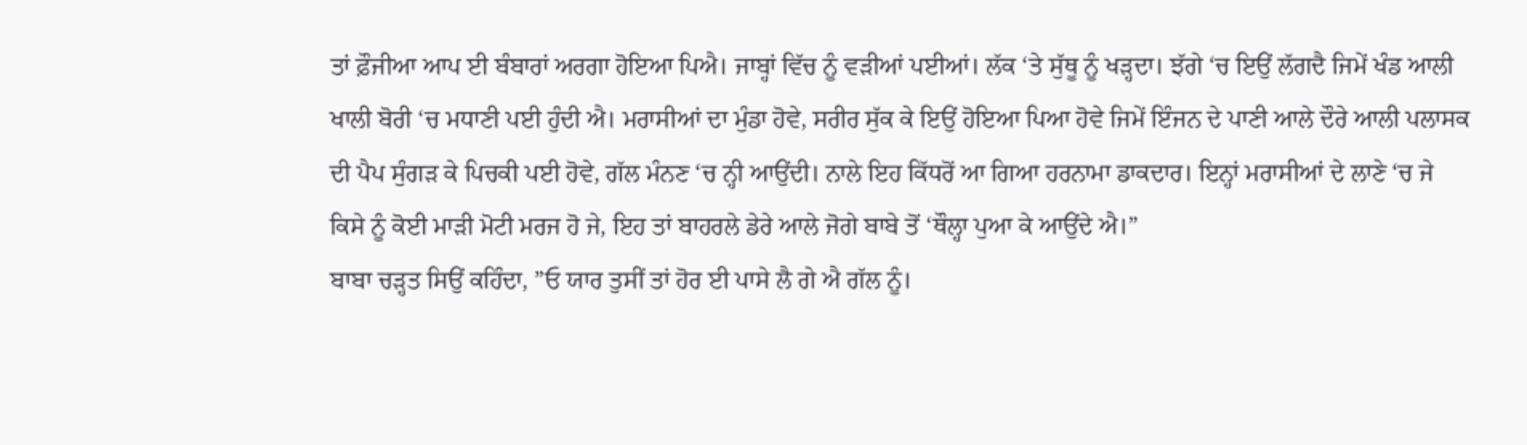ਤਾਂ ਫ਼ੌਜੀਆ ਆਪ ਈ ਬੰਬਾਰਾਂ ਅਰਗਾ ਹੋਇਆ ਪਿਐ। ਜਾਬ੍ਹਾਂ ਵਿੱਚ ਨੂੰ ਵੜੀਆਂ ਪਈਆਂ। ਲੱਕ ‘ਤੇ ਸੁੱਥੂ ਨੂੰ ਖੜ੍ਹਦਾ। ਝੱਗੇ ‘ਚ ਇਉਂ ਲੱਗਦੈ ਜਿਮੇਂ ਖੰਡ ਆਲੀ ਖਾਲੀ ਬੋਰੀ ‘ਚ ਮਧਾਣੀ ਪਈ ਹੁੰਦੀ ਐ। ਮਰਾਸੀਆਂ ਦਾ ਮੁੰਡਾ ਹੋਵੇ, ਸਰੀਰ ਸੁੱਕ ਕੇ ਇਉਂ ਹੋਇਆ ਪਿਆ ਹੋਵੇ ਜਿਮੇਂ ਇੰਜਨ ਦੇ ਪਾਣੀ ਆਲੇ ਦੌਰੇ ਆਲੀ ਪਲਾਸਕ ਦੀ ਪੈਪ ਸੁੰਗੜ ਕੇ ਪਿਚਕੀ ਪਈ ਹੋਵੇ, ਗੱਲ ਮੰਨਣ ‘ਚ ਨ੍ਹੀ ਆਉਂਦੀ। ਨਾਲੇ ਇਹ ਕਿੱਧਰੋਂ ਆ ਗਿਆ ਹਰਨਾਮਾ ਡਾਕਦਾਰ। ਇਨ੍ਹਾਂ ਮਰਾਸੀਆਂ ਦੇ ਲਾਣੇ ‘ਚ ਜੇ ਕਿਸੇ ਨੂੰ ਕੋਈ ਮਾੜੀ ਮੋਟੀ ਮਰਜ ਹੋ ਜੇ, ਇਹ ਤਾਂ ਬਾਹਰਲੇ ਡੇਰੇ ਆਲੇ ਜੋਗੇ ਬਾਬੇ ਤੋਂ ‘ਥੌਲ੍ਹਾ ਪੁਆ ਕੇ ਆਉਂਦੇ ਐ।”
ਬਾਬਾ ਚੜ੍ਹਤ ਸਿਉਂ ਕਹਿੰਦਾ, ”ਓ ਯਾਰ ਤੁਸੀਂ ਤਾਂ ਹੋਰ ਈ ਪਾਸੇ ਲੈ ਗੇ ਐ ਗੱਲ ਨੂੰ।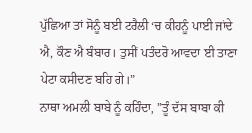ਪੁੱਛਿਆ ਤਾਂ ਸੋਨੂੰ ਬਈ ਟਰੈਲੀ ‘ਚ ਕੀਹਨੂੰ ਪਾਈ ਜਾਂਦੇ ਐ, ਕੌਣ ਐ ਬੰਬਾਰ। ਤੁਸੀਂ ਪਤੰਦਰੋ ਆਵਦਾ ਈ ਤਾਣਾ ਪੇਟਾ ਕਸੀਦਣ ਬਹਿ ਗੇ।”
ਨਾਥਾ ਅਮਲੀ ਬਾਬੇ ਨੂੰ ਕਹਿੰਦਾ, ”ਤੂੰ ਦੱਸ ਬਾਬਾ ਕੀ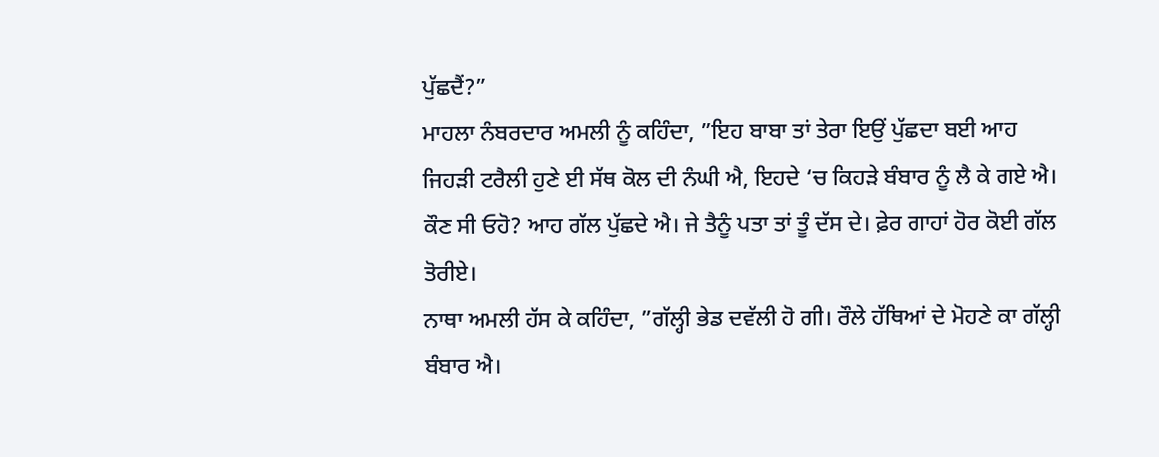ਪੁੱਛਦੈਂ?”
ਮਾਹਲਾ ਨੰਬਰਦਾਰ ਅਮਲੀ ਨੂੰ ਕਹਿੰਦਾ, ”ਇਹ ਬਾਬਾ ਤਾਂ ਤੇਰਾ ਇਉਂ ਪੁੱਛਦਾ ਬਈ ਆਹ ਜਿਹੜੀ ਟਰੈਲੀ ਹੁਣੇ ਈ ਸੱਥ ਕੋਲ ਦੀ ਨੰਘੀ ਐ, ਇਹਦੇ ‘ਚ ਕਿਹੜੇ ਬੰਬਾਰ ਨੂੰ ਲੈ ਕੇ ਗਏ ਐ। ਕੌਣ ਸੀ ਓਹੋ? ਆਹ ਗੱਲ ਪੁੱਛਦੇ ਐ। ਜੇ ਤੈਨੂੰ ਪਤਾ ਤਾਂ ਤੂੰ ਦੱਸ ਦੇ। ਫ਼ੇਰ ਗਾਹਾਂ ਹੋਰ ਕੋਈ ਗੱਲ ਤੋਰੀਏ।
ਨਾਥਾ ਅਮਲੀ ਹੱਸ ਕੇ ਕਹਿੰਦਾ, ”ਗੱਲ੍ਹੀ ਭੇਡ ਦਵੱਲੀ ਹੋ ਗੀ। ਰੌਲੇ ਹੱਥਿਆਂ ਦੇ ਮੋਹਣੇ ਕਾ ਗੱਲ੍ਹੀ ਬੰਬਾਰ ਐ।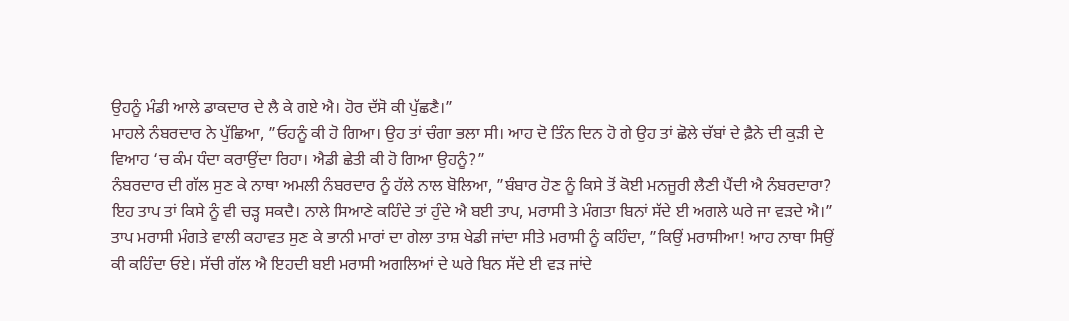ਉਹਨੂੰ ਮੰਡੀ ਆਲੇ ਡਾਕਦਾਰ ਦੇ ਲੈ ਕੇ ਗਏ ਐ। ਹੋਰ ਦੱਸੋ ਕੀ ਪੁੱਛਣੈ।”
ਮਾਹਲੇ ਨੰਬਰਦਾਰ ਨੇ ਪੁੱਛਿਆ, ”ਓਹਨੂੰ ਕੀ ਹੋ ਗਿਆ। ਉਹ ਤਾਂ ਚੰਗਾ ਭਲਾ ਸੀ। ਆਹ ਦੋ ਤਿੰਨ ਦਿਨ ਹੋ ਗੇ ਉਹ ਤਾਂ ਛੋਲੇ ਚੱਬਾਂ ਦੇ ਫ਼ੈਨੇ ਦੀ ਕੁੜੀ ਦੇ ਵਿਆਹ ‘ਚ ਕੰਮ ਧੰਦਾ ਕਰਾਉਂਦਾ ਰਿਹਾ। ਐਡੀ ਛੇਤੀ ਕੀ ਹੋ ਗਿਆ ਉਹਨੂੰ?”
ਨੰਬਰਦਾਰ ਦੀ ਗੱਲ ਸੁਣ ਕੇ ਨਾਥਾ ਅਮਲੀ ਨੰਬਰਦਾਰ ਨੂੰ ਹੱਲੇ ਨਾਲ ਬੋਲਿਆ, ”ਬੰਬਾਰ ਹੋਣ ਨੂੰ ਕਿਸੇ ਤੋਂ ਕੋਈ ਮਨਜੂਰੀ ਲੈਣੀ ਪੈਂਦੀ ਐ ਨੰਬਰਦਾਰਾ? ਇਹ ਤਾਪ ਤਾਂ ਕਿਸੇ ਨੂੰ ਵੀ ਚੜ੍ਹ ਸਕਦੈ। ਨਾਲੇ ਸਿਆਣੇ ਕਹਿੰਦੇ ਤਾਂ ਹੁੰਦੇ ਐ ਬਈ ਤਾਪ, ਮਰਾਸੀ ਤੇ ਮੰਗਤਾ ਬਿਨਾਂ ਸੱਦੇ ਈ ਅਗਲੇ ਘਰੇ ਜਾ ਵੜਦੇ ਐ।”
ਤਾਪ ਮਰਾਸੀ ਮੰਗਤੇ ਵਾਲੀ ਕਹਾਵਤ ਸੁਣ ਕੇ ਭਾਨੀ ਮਾਰਾਂ ਦਾ ਗੇਲਾ ਤਾਸ਼ ਖੇਡੀ ਜਾਂਦਾ ਸੀਤੇ ਮਰਾਸੀ ਨੂੰ ਕਹਿੰਦਾ, ”ਕਿਉਂ ਮਰਾਸੀਆ! ਆਹ ਨਾਥਾ ਸਿਉਂ ਕੀ ਕਹਿੰਦਾ ਓਏ। ਸੱਚੀ ਗੱਲ ਐ ਇਹਦੀ ਬਈ ਮਰਾਸੀ ਅਗਲਿਆਂ ਦੇ ਘਰੇ ਬਿਨ ਸੱਦੇ ਈ ਵੜ ਜਾਂਦੇ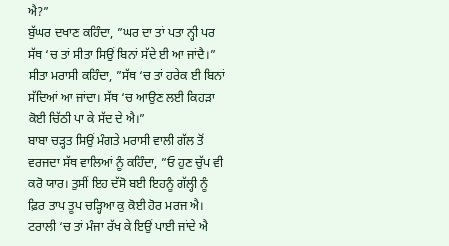ਐ?”
ਬੁੱਘਰ ਦਖਾਣ ਕਹਿੰਦਾ, ”ਘਰ ਦਾ ਤਾਂ ਪਤਾ ਨ੍ਹੀ ਪਰ ਸੱਥ ‘ਚ ਤਾਂ ਸੀਤਾ ਸਿਉਂ ਬਿਨਾਂ ਸੱਦੇ ਈ ਆ ਜਾਂਦੈ।”
ਸੀਤਾ ਮਰਾਸੀ ਕਹਿੰਦਾ, ”ਸੱਥ ‘ਚ ਤਾਂ ਹਰੇਕ ਈ ਬਿਨਾਂ ਸੱਦਿਆਂ ਆ ਜਾਂਦਾ। ਸੱਥ ‘ਚ ਆਉਣ ਲਈ ਕਿਹੜਾ ਕੋਈ ਚਿੱਠੀ ਪਾ ਕੇ ਸੱਦ ਦੇ ਐ।”
ਬਾਬਾ ਚੜ੍ਹਤ ਸਿਉਂ ਮੰਗਤੇ ਮਰਾਸੀ ਵਾਲੀ ਗੱਲ ਤੋਂ ਵਰਜਦਾ ਸੱਥ ਵਾਲਿਆਂ ਨੂੰ ਕਹਿੰਦਾ, ”ਓ ਹੁਣ ਚੁੱਪ ਵੀ ਕਰੋ ਯਾਰ। ਤੁਸੀਂ ਇਹ ਦੱਸੋ ਬਈ ਇਹਨੂੰ ਗੱਲ੍ਹੀ ਨੂੰ ਫ਼ਿਰ ਤਾਪ ਤੂਪ ਚੜ੍ਹਿਆ ਕੁ ਕੋਈ ਹੋਰ ਮਰਜ ਐ। ਟਰਾਲੀ ‘ਚ ਤਾਂ ਮੰਜਾ ਰੱਖ ਕੇ ਇਉਂ ਪਾਈ ਜਾਂਦੇ ਐ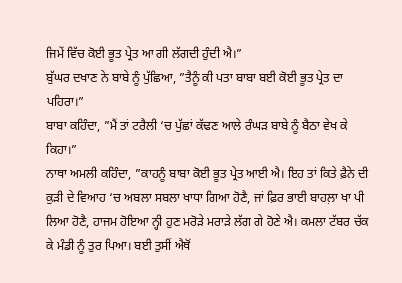ਜਿਮੇਂ ਵਿੱਚ ਕੋਈ ਭੂਤ ਪ੍ਰੇਤ ਆ ਗੀ ਲੱਗਦੀ ਹੁੰਦੀ ਐ।”
ਬੁੱਘਰ ਦਖਾਣ ਨੇ ਬਾਬੇ ਨੂੰ ਪੁੱਛਿਆ, ”ਤੈਨੂੰ ਕੀ ਪਤਾ ਬਾਬਾ ਬਈ ਕੋਈ ਭੂਤ ਪ੍ਰੇਤ ਦਾ ਪਹਿਰਾ।”
ਬਾਬਾ ਕਹਿੰਦਾ, ”ਮੈਂ ਤਾਂ ਟਰੈਲੀ ‘ਚ ਪੁੱਛਾਂ ਕੱਢਣ ਆਲੇ ਰੰਘੜ ਬਾਬੇ ਨੂੰ ਬੈਠਾ ਵੇਖ ਕੇ ਕਿਹਾ।”
ਨਾਥਾ ਅਮਲੀ ਕਹਿੰਦਾ, ”ਕਾਹਨੂੰ ਬਾਬਾ ਕੋਈ ਭੂਤ ਪ੍ਰੇਤ ਆਈ ਐ। ਇਹ ਤਾਂ ਕਿਤੇ ਫ਼ੈਨੇ ਦੀ ਕੁੜੀ ਦੇ ਵਿਆਹ ‘ਚ ਅਬਲਾ ਸਬਲਾ ਖਾਧਾ ਗਿਆ ਹੋਣੈ, ਜਾਂ ਫ਼ਿਰ ਭਾਈ ਬਾਹਲ਼ਾ ਖਾ ਪੀ ਲਿਆ ਹੋਣੈ, ਹਾਜਮ ਹੋਇਆ ਨ੍ਹੀ ਹੁਣ ਮਰੋੜੇ ਮਰਾੜੇ ਲੱਗ ਗੇ ਹੋਣੇ ਐ। ਕਮਲਾ ਟੱਬਰ ਚੱਕ ਕੇ ਮੰਡੀ ਨੂੰ ਤੁਰ ਪਿਆ। ਬਈ ਤੁਸੀਂ ਐਥੋਂ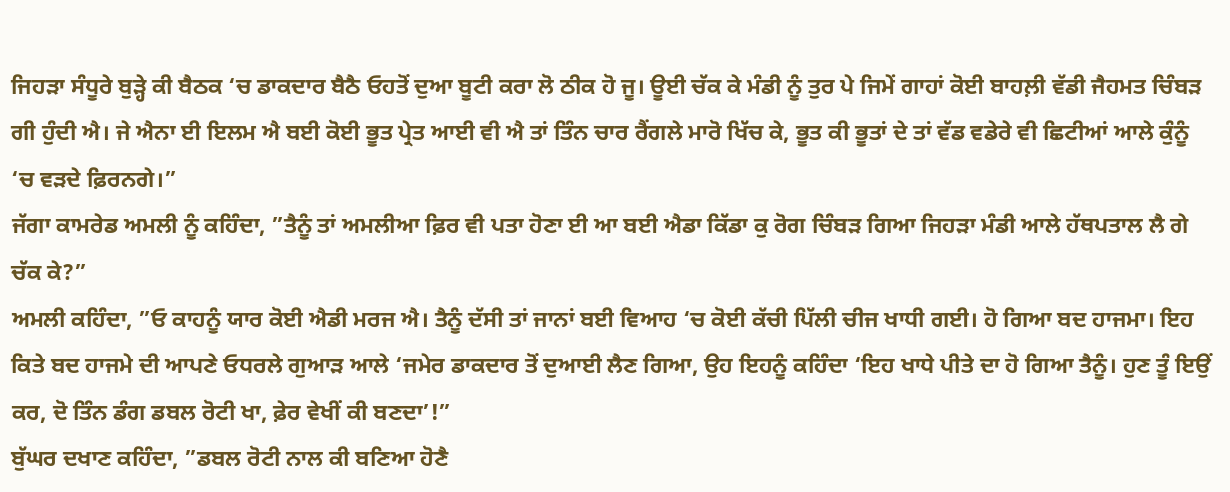ਜਿਹੜਾ ਸੰਧੂਰੇ ਬੁੜ੍ਹੇ ਕੀ ਬੈਠਕ ‘ਚ ਡਾਕਦਾਰ ਬੈਠੈ ਓਹਤੋਂ ਦੁਆ ਬੂਟੀ ਕਰਾ ਲੋ ਠੀਕ ਹੋ ਜੂ। ਊਈ ਚੱਕ ਕੇ ਮੰਡੀ ਨੂੰ ਤੁਰ ਪੇ ਜਿਮੇਂ ਗਾਹਾਂ ਕੋਈ ਬਾਹਲ਼ੀ ਵੱਡੀ ਜੈਹਮਤ ਚਿੰਬੜ ਗੀ ਹੁੰਦੀ ਐ। ਜੇ ਐਨਾ ਈ ਇਲਮ ਐ ਬਈ ਕੋਈ ਭੂਤ ਪ੍ਰੇਤ ਆਈ ਵੀ ਐ ਤਾਂ ਤਿੰਨ ਚਾਰ ਰੈਂਗਲੇ ਮਾਰੋ ਖਿੱਚ ਕੇ, ਭੂਤ ਕੀ ਭੂਤਾਂ ਦੇ ਤਾਂ ਵੱਡ ਵਡੇਰੇ ਵੀ ਛਿਟੀਆਂ ਆਲੇ ਕੁੰਨੂੰ ‘ਚ ਵੜਦੇ ਫ਼ਿਰਨਗੇ।”
ਜੱਗਾ ਕਾਮਰੇਡ ਅਮਲੀ ਨੂੰ ਕਹਿੰਦਾ, ”ਤੈਨੂੰ ਤਾਂ ਅਮਲੀਆ ਫ਼ਿਰ ਵੀ ਪਤਾ ਹੋਣਾ ਈ ਆ ਬਈ ਐਡਾ ਕਿੱਡਾ ਕੁ ਰੋਗ ਚਿੰਬੜ ਗਿਆ ਜਿਹੜਾ ਮੰਡੀ ਆਲੇ ਹੱਥਪਤਾਲ ਲੈ ਗੇ ਚੱਕ ਕੇ?”
ਅਮਲੀ ਕਹਿੰਦਾ, ”ਓ ਕਾਹਨੂੰ ਯਾਰ ਕੋਈ ਐਡੀ ਮਰਜ ਐ। ਤੈਨੂੰ ਦੱਸੀ ਤਾਂ ਜਾਨਾਂ ਬਈ ਵਿਆਹ ‘ਚ ਕੋਈ ਕੱਚੀ ਪਿੱਲੀ ਚੀਜ ਖਾਧੀ ਗਈ। ਹੋ ਗਿਆ ਬਦ ਹਾਜਮਾ। ਇਹ ਕਿਤੇ ਬਦ ਹਾਜਮੇ ਦੀ ਆਪਣੇ ਓਧਰਲੇ ਗੁਆੜ ਆਲੇ ‘ਜਮੇਰ ਡਾਕਦਾਰ ਤੋਂ ਦੁਆਈ ਲੈਣ ਗਿਆ, ਉਹ ਇਹਨੂੰ ਕਹਿੰਦਾ ‘ਇਹ ਖਾਧੇ ਪੀਤੇ ਦਾ ਹੋ ਗਿਆ ਤੈਨੂੰ। ਹੁਣ ਤੂੰ ਇਉਂ ਕਰ, ਦੋ ਤਿੰਨ ਡੰਗ ਡਬਲ ਰੋਟੀ ਖਾ, ਫ਼ੇਰ ਵੇਖੀਂ ਕੀ ਬਣਦਾ’!”
ਬੁੱਘਰ ਦਖਾਣ ਕਹਿੰਦਾ, ”ਡਬਲ ਰੋਟੀ ਨਾਲ ਕੀ ਬਣਿਆ ਹੋਣੈ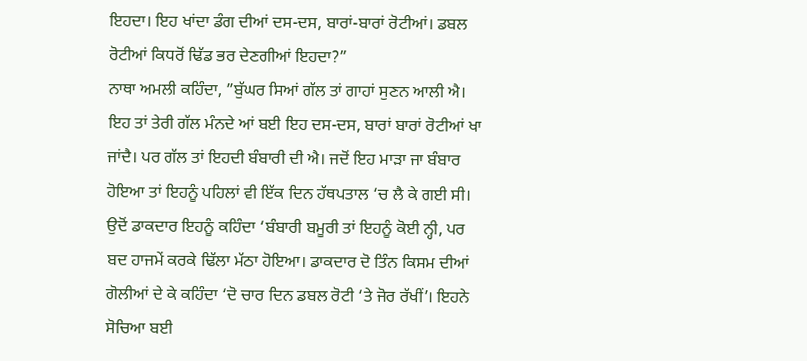ਇਹਦਾ। ਇਹ ਖਾਂਦਾ ਡੰਗ ਦੀਆਂ ਦਸ-ਦਸ, ਬਾਰਾਂ-ਬਾਰਾਂ ਰੋਟੀਆਂ। ਡਬਲ ਰੋਟੀਆਂ ਕਿਧਰੋਂ ਢਿੱਡ ਭਰ ਦੇਣਗੀਆਂ ਇਹਦਾ?”
ਨਾਥਾ ਅਮਲੀ ਕਹਿੰਦਾ, ”ਬੁੱਘਰ ਸਿਆਂ ਗੱਲ ਤਾਂ ਗਾਹਾਂ ਸੁਣਨ ਆਲੀ ਐ। ਇਹ ਤਾਂ ਤੇਰੀ ਗੱਲ ਮੰਨਦੇ ਆਂ ਬਈ ਇਹ ਦਸ-ਦਸ, ਬਾਰਾਂ ਬਾਰਾਂ ਰੋਟੀਆਂ ਖਾ ਜਾਂਦੈ। ਪਰ ਗੱਲ ਤਾਂ ਇਹਦੀ ਬੰਬਾਰੀ ਦੀ ਐ। ਜਦੋਂ ਇਹ ਮਾੜਾ ਜਾ ਬੰਬਾਰ ਹੋਇਆ ਤਾਂ ਇਹਨੂੰ ਪਹਿਲਾਂ ਵੀ ਇੱਕ ਦਿਨ ਹੱਥਪਤਾਲ ‘ਚ ਲੈ ਕੇ ਗਈ ਸੀ। ਉਦੋਂ ਡਾਕਦਾਰ ਇਹਨੂੰ ਕਹਿੰਦਾ ‘ਬੰਬਾਰੀ ਬਮੂਰੀ ਤਾਂ ਇਹਨੂੰ ਕੋਈ ਨ੍ਹੀ, ਪਰ ਬਦ ਹਾਜਮੇਂ ਕਰਕੇ ਢਿੱਲਾ ਮੱਠਾ ਹੋਇਆ। ਡਾਕਦਾਰ ਦੋ ਤਿੰਨ ਕਿਸਮ ਦੀਆਂ ਗੋਲੀਆਂ ਦੇ ਕੇ ਕਹਿੰਦਾ ‘ਦੋ ਚਾਰ ਦਿਨ ਡਬਲ ਰੋਟੀ ‘ਤੇ ਜੋਰ ਰੱਖੀਂ’। ਇਹਨੇ ਸੋਚਿਆ ਬਈ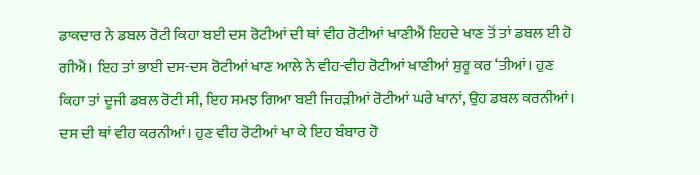ਡਾਕਦਾਰ ਨੇ ਡਬਲ ਰੋਟੀ ਕਿਹਾ ਬਈ ਦਸ ਰੋਟੀਆਂ ਦੀ ਥਾਂ ਵੀਹ ਰੋਟੀਆਂ ਖਾਣੀਐਂ ਇਹਦੇ ਖਾਣ ਤੋਂ ਤਾਂ ਡਬਲ ਈ ਹੋ ਗੀਐਂ। ਇਹ ਤਾਂ ਭਾਈ ਦਸ-ਦਸ ਰੋਟੀਆਂ ਖਾਣ ਆਲੇ ਨੇ ਵੀਹ-ਵੀਹ ਰੋਟੀਆਂ ਖਾਣੀਆਂ ਸ਼ੁਰੂ ਕਰ ‘ਤੀਆਂ। ਹੁਣ ਕਿਹਾ ਤਾਂ ਦੂਜੀ ਡਬਲ ਰੋਟੀ ਸੀ, ਇਹ ਸਮਝ ਗਿਆ ਬਈ ਜਿਹੜੀਆਂ ਰੋਟੀਆਂ ਘਰੇ ਖਾਨਾਂ, ਉਹ ਡਬਲ ਕਰਨੀਆਂ। ਦਸ ਦੀ ਥਾਂ ਵੀਹ ਕਰਨੀਆਂ। ਹੁਣ ਵੀਹ ਰੋਟੀਆਂ ਖਾ ਕੇ ਇਹ ਬੰਬਾਰ ਹੋ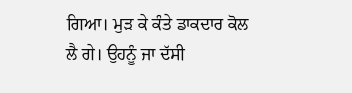ਗਿਆ। ਮੁੜ ਕੇ ਕੰਤੇ ਡਾਕਦਾਰ ਕੋਲ ਲੈ ਗੇ। ਉਹਨੂੰ ਜਾ ਦੱਸੀ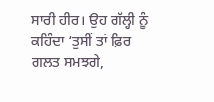ਸਾਰੀ ਹੀਰ। ਉਹ ਗੱਲ੍ਹੀ ਨੂੰ ਕਹਿੰਦਾ ‘ਤੁਸੀਂ ਤਾਂ ਫ਼ਿਰ ਗਲਤ ਸਮਝਗੇ,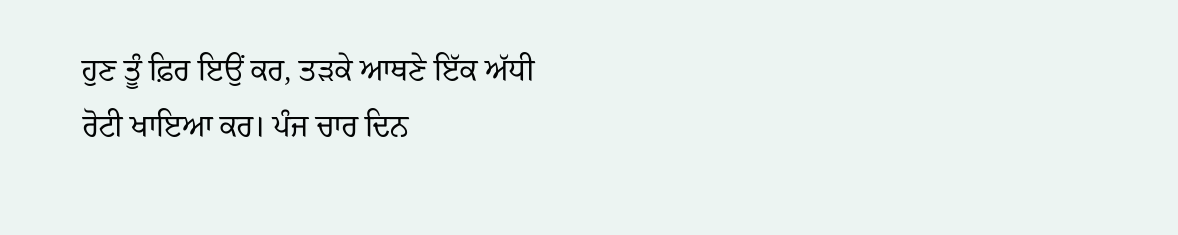ਹੁਣ ਤੂੰ ਫ਼ਿਰ ਇਉਂ ਕਰ, ਤੜਕੇ ਆਥਣੇ ਇੱਕ ਅੱਧੀ ਰੋਟੀ ਖਾਇਆ ਕਰ। ਪੰਜ ਚਾਰ ਦਿਨ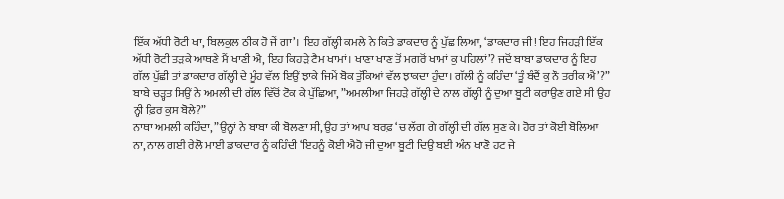ਇੱਕ ਅੱਧੀ ਰੋਟੀ ਖਾ, ਬਿਲਕੁਲ ਠੀਕ ਹੋ ਜੇਂ ਗਾ’। ਇਹ ਗੱਲ੍ਹੀ ਕਮਲੇ ਨੇ ਕਿਤੇ ਡਾਕਦਾਰ ਨੂੰ ਪੁੱਛ ਲਿਆ, ‘ਡਾਕਦਾਰ ਜੀ! ਇਹ ਜਿਹੜੀ ਇੱਕ ਅੱਧੀ ਰੋਟੀ ਤੜਕੇ ਆਥਣੇ ਮੈਂ ਖਾਣੀ ਐ, ਇਹ ਕਿਹੜੇ ਟੈਮ ਖਾਮਾਂ। ਖਾਣਾ ਖਾਣ ਤੋਂ ਮਗਰੋਂ ਖਾਮਾਂ ਕੁ ਪਹਿਲਾਂ’? ਜਦੋਂ ਬਾਬਾ ਡਾਕਦਾਰ ਨੂੰ ਇਹ ਗੱਲ ਪੁੱਛੀ ਤਾਂ ਡਾਕਦਾਰ ਗੱਲ੍ਹੀ ਦੇ ਮੂੰਹ ਵੱਲ ਇਉਂ ਝਾਕੇ ਜਿਮੇਂ ਬੋਕ ਤੁੱਕਿਆਂ ਵੱਲ ਝਾਕਦਾ ਹੁੰਦਾ। ਗੱਲੀ ਨੂੰ ਕਹਿੰਦਾ ‘ਤੂੰ ਬੰਦੈਂ ਕੁ ਨੌ ਤਰੀਕ ਐਂ’?”
ਬਾਬੇ ਚੜ੍ਹਤ ਸਿਉਂ ਨੇ ਅਮਲੀ ਦੀ ਗੱਲ ਵਿੱਚੋਂ ਟੋਕ ਕੇ ਪੁੱਛਿਆ, ”ਅਮਲੀਆ ਜਿਹੜੇ ਗੱਲ੍ਹੀ ਦੇ ਨਾਲ ਗੱਲ੍ਹੀ ਨੂੰ ਦੁਆ ਬੂਟੀ ਕਰਾਉਣ ਗਏ ਸੀ ਉਹ ਨ੍ਹੀ ਫ਼ਿਰ ਕੁਸ ਬੋਲੇ?”
ਨਾਥਾ ਅਮਲੀ ਕਹਿੰਦਾ, ”ਉਨ੍ਹਾਂ ਨੇ ਬਾਬਾ ਕੀ ਬੋਲਣਾ ਸੀ, ਉਹ ਤਾਂ ਆਪ ਬਰਫ਼ ‘ਚ ਲੱਗ ਗੇ ਗੱਲ੍ਹੀ ਦੀ ਗੱਲ ਸੁਣ ਕੇ। ਹੋਰ ਤਾਂ ਕੋਈ ਬੋਲਿਆ ਨਾ, ਨਾਲ ਗਈ ਰੇਲੋ ਮਾਈ ਡਾਕਦਾਰ ਨੂੰ ਕਹਿੰਦੀ ‘ਇਹਨੂੰ ਕੋਈ ਐਹੋ ਜੀ ਦੁਆ ਬੂਟੀ ਦਿਉ ਬਈ ਅੰਨ ਖਾਣੋ ਹਟ ਜੇ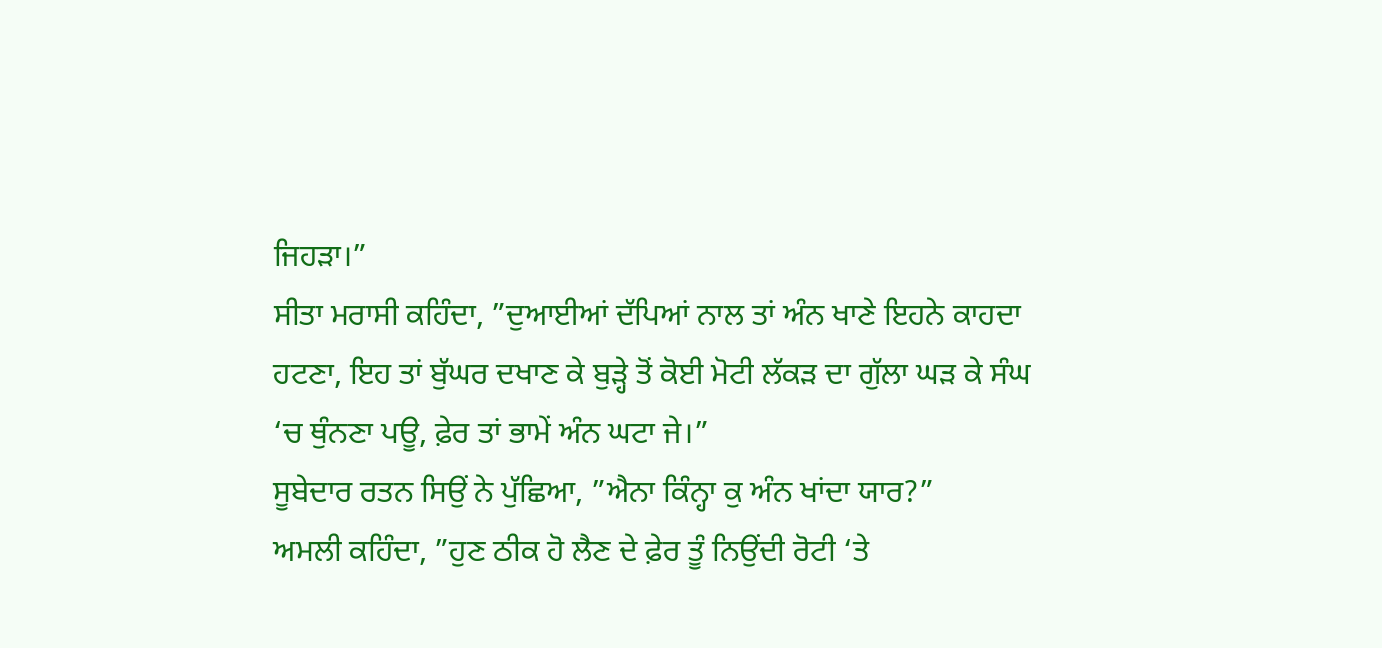ਜਿਹੜਾ।”
ਸੀਤਾ ਮਰਾਸੀ ਕਹਿੰਦਾ, ”ਦੁਆਈਆਂ ਦੱਪਿਆਂ ਨਾਲ ਤਾਂ ਅੰਨ ਖਾਣੇ ਇਹਨੇ ਕਾਹਦਾ ਹਟਣਾ, ਇਹ ਤਾਂ ਬੁੱਘਰ ਦਖਾਣ ਕੇ ਬੁੜ੍ਹੇ ਤੋਂ ਕੋਈ ਮੋਟੀ ਲੱਕੜ ਦਾ ਗੁੱਲਾ ਘੜ ਕੇ ਸੰਘ ‘ਚ ਥੁੰਨਣਾ ਪਊ, ਫ਼ੇਰ ਤਾਂ ਭਾਮੇਂ ਅੰਨ ਘਟਾ ਜੇ।”
ਸੂਬੇਦਾਰ ਰਤਨ ਸਿਉਂ ਨੇ ਪੁੱਛਿਆ, ”ਐਨਾ ਕਿੰਨ੍ਹਾ ਕੁ ਅੰਨ ਖਾਂਦਾ ਯਾਰ?”
ਅਮਲੀ ਕਹਿੰਦਾ, ”ਹੁਣ ਠੀਕ ਹੋ ਲੈਣ ਦੇ ਫ਼ੇਰ ਤੂੰ ਨਿਉਂਦੀ ਰੋਟੀ ‘ਤੇ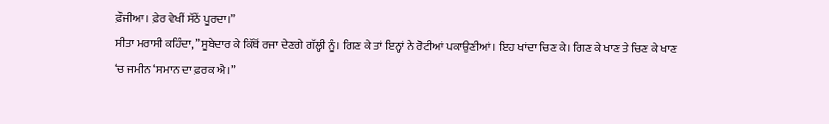ਫ਼ੌਜੀਆ। ਫ਼ੇਰ ਵੇਖੀਂ ਸੱਠੇਂ ਪੂਰਦਾ।”
ਸੀਤਾ ਮਰਾਸੀ ਕਹਿੰਦਾ, ”ਸੂਬੇਦਾਰ ਕੇ ਕਿੱਥੋਂ ਰਜਾ ਦੇਣਗੇ ਗੱਲ੍ਹੀ ਨੂੰ। ਗਿਣ ਕੇ ਤਾਂ ਇਨ੍ਹਾਂ ਨੇ ਰੋਟੀਆਂ ਪਕਾਉਣੀਆਂ। ਇਹ ਖਾਂਦਾ ਚਿਣ ਕੇ। ਗਿਣ ਕੇ ਖਾਣ ਤੇ ਚਿਣ ਕੇ ਖਾਣ ‘ਚ ਜਮੀਨ ‘ਸਮਾਨ ਦਾ ਫ਼ਰਕ ਐ।”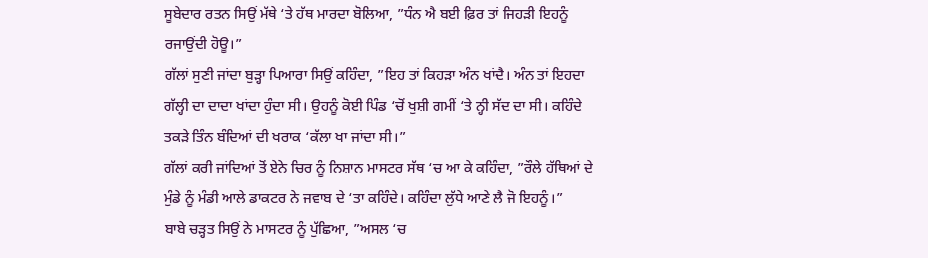ਸੂਬੇਦਾਰ ਰਤਨ ਸਿਉਂ ਮੱਥੇ ‘ਤੇ ਹੱਥ ਮਾਰਦਾ ਬੋਲਿਆ, ”ਧੰਨ ਐ ਬਈ ਫ਼ਿਰ ਤਾਂ ਜਿਹੜੀ ਇਹਨੂੰ ਰਜਾਉਂਦੀ ਹੋਊ।”
ਗੱਲਾਂ ਸੁਣੀ ਜਾਂਦਾ ਬੁੜ੍ਹਾ ਪਿਆਰਾ ਸਿਉਂ ਕਹਿੰਦਾ, ”ਇਹ ਤਾਂ ਕਿਹੜਾ ਅੰਨ ਖਾਂਦੈ। ਅੰਨ ਤਾਂ ਇਹਦਾ ਗੱਲ੍ਹੀ ਦਾ ਦਾਦਾ ਖਾਂਦਾ ਹੁੰਦਾ ਸੀ। ਉਹਨੂੰ ਕੋਈ ਪਿੰਡ ‘ਚੋਂ ਖੁਸ਼ੀ ਗਮੀਂ ‘ਤੇ ਨ੍ਹੀ ਸੱਦ ਦਾ ਸੀ। ਕਹਿੰਦੇ ਤਕੜੇ ਤਿੰਨ ਬੰਦਿਆਂ ਦੀ ਖਰਾਕ ‘ਕੱਲਾ ਖਾ ਜਾਂਦਾ ਸੀ।”
ਗੱਲਾਂ ਕਰੀ ਜਾਂਦਿਆਂ ਤੋਂ ਏਨੇ ਚਿਰ ਨੂੰ ਨਿਸ਼ਾਨ ਮਾਸਟਰ ਸੱਥ ‘ਚ ਆ ਕੇ ਕਹਿੰਦਾ, ”ਰੌਲੇ ਹੱਥਿਆਂ ਦੇ ਮੁੰਡੇ ਨੂੰ ਮੰਡੀ ਆਲੇ ਡਾਕਟਰ ਨੇ ਜਵਾਬ ਦੇ ‘ਤਾ ਕਹਿੰਦੇ। ਕਹਿੰਦਾ ਲੁੱਧੇ ਆਣੇ ਲੈ ਜੋ ਇਹਨੂੰ।”
ਬਾਬੇ ਚੜ੍ਹਤ ਸਿਉਂ ਨੇ ਮਾਸਟਰ ਨੂੰ ਪੁੱਛਿਆ, ”ਅਸਲ ‘ਚ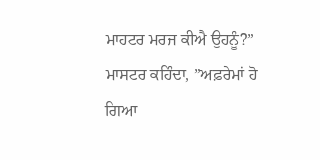ਮਾਹਟਰ ਮਰਜ ਕੀਐ ਉਹਨੂੰ?”
ਮਾਸਟਰ ਕਹਿੰਦਾ, ”ਅਫ਼ਰੇਮਾਂ ਹੋ ਗਿਆ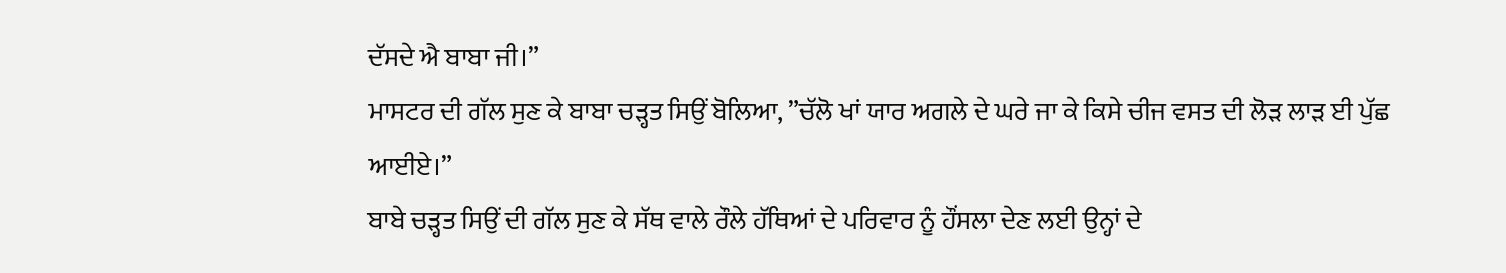ਦੱਸਦੇ ਐ ਬਾਬਾ ਜੀ।”
ਮਾਸਟਰ ਦੀ ਗੱਲ ਸੁਣ ਕੇ ਬਾਬਾ ਚੜ੍ਹਤ ਸਿਉਂ ਬੋਲਿਆ, ”ਚੱਲੋ ਖਾਂ ਯਾਰ ਅਗਲੇ ਦੇ ਘਰੇ ਜਾ ਕੇ ਕਿਸੇ ਚੀਜ ਵਸਤ ਦੀ ਲੋੜ ਲਾੜ ਈ ਪੁੱਛ ਆਈਏ।”
ਬਾਬੇ ਚੜ੍ਹਤ ਸਿਉਂ ਦੀ ਗੱਲ ਸੁਣ ਕੇ ਸੱਥ ਵਾਲੇ ਰੌਲੇ ਹੱਥਿਆਂ ਦੇ ਪਰਿਵਾਰ ਨੂੰ ਹੌਂਸਲਾ ਦੇਣ ਲਈ ਉਨ੍ਹਾਂ ਦੇ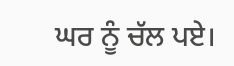ਘਰ ਨੂੰ ਚੱਲ ਪਏ।